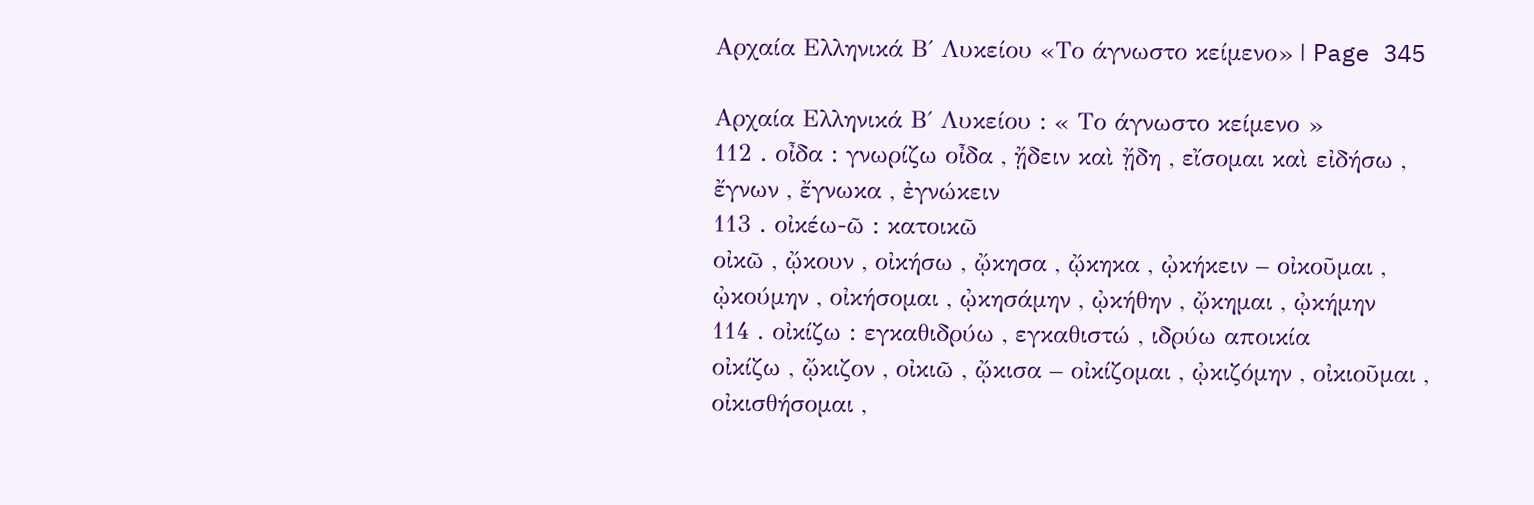Αρχαία Ελληνικά Β΄ Λυκείου «Το άγνωστο κείμενο» | Page 345

Αρχαία Ελληνικά Β΄ Λυκείου : « Το άγνωστο κείμενο »
112 . οἶδα : γνωρίζω οἶδα , ᾔδειν καὶ ᾔδη , εἴσομαι καὶ εἰδήσω , ἔγνων , ἔγνωκα , ἐγνώκειν
113 . οἰκέω-ῶ : κατοικῶ
οἰκῶ , ᾤκουν , οἰκήσω , ᾤκησα , ᾤκηκα , ᾠκήκειν – οἰκοῦμαι , ᾠκούμην , οἰκήσομαι , ᾠκησάμην , ᾠκήθην , ᾤκημαι , ᾠκήμην
114 . οἰκίζω : εγκαθιδρύω , εγκαθιστώ , ιδρύω αποικία
οἰκίζω , ᾤκιζον , οἰκιῶ , ᾤκισα – οἰκίζομαι , ᾠκιζόμην , οἰκιοῦμαι , οἰκισθήσομαι ,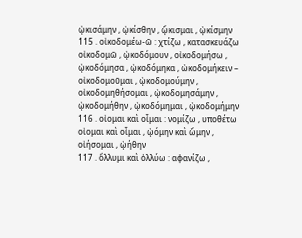ᾠκισάμην , ᾠκίσθην , ᾤκισμαι , ᾠκίσμην
115 . οἰκοδομέω-ῶ : χτίζω , κατασκευάζω
οἰκοδομῶ , ᾠκοδόμουν , οἰκοδομήσω , ᾠκοδόμησα , ᾠκοδόμηκα , ὠκοδομήκειν – οἰκοδομοῦμαι , ᾠκοδομούμην , οἰκοδομηθήσομαι , ᾠκοδομησάμην , ᾠκοδομήθην , ᾠκοδόμημαι , ᾠκοδομήμην
116 . οἰομαι καὶ οἶμαι : νομίζω , υποθέτω οἰομαι καὶ οἶμαι , ᾠόμην καὶ ὤμην , οἰήσομαι , ᾠήθην
117 . ὄλλυμι καὶ ὀλλύω : αφανίζω ,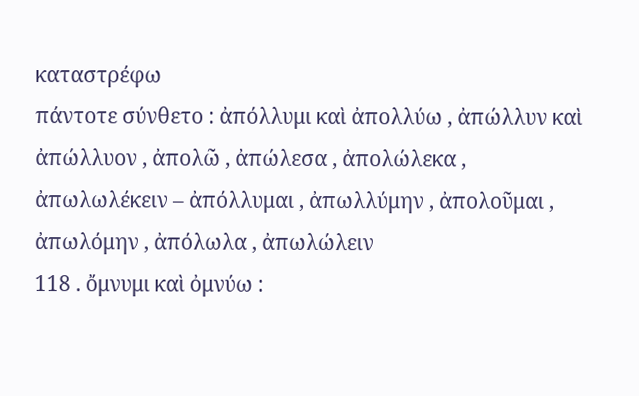καταστρέφω
πάντοτε σύνθετο : ἀπόλλυμι καὶ ἀπολλύω , ἀπώλλυν καὶ ἀπώλλυον , ἀπολῶ , ἀπώλεσα , ἀπολώλεκα , ἀπωλωλέκειν – ἀπόλλυμαι , ἀπωλλύμην , ἀπολοῦμαι , ἀπωλόμην , ἀπόλωλα , ἀπωλώλειν
118 . ὄμνυμι καὶ ὀμνύω :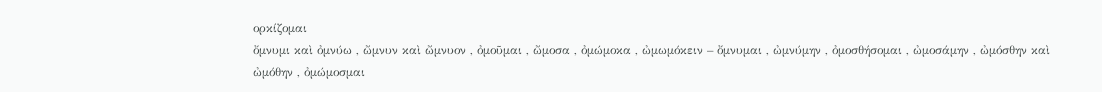ορκίζομαι
ὄμνυμι καὶ ὀμνύω , ὤμνυν καὶ ὤμνυον , ὀμοῦμαι , ὤμοσα , ὀμώμοκα , ὠμωμόκειν – ὄμνυμαι , ὠμνύμην , ὀμοσθήσομαι , ὠμοσάμην , ὠμόσθην καὶ ὠμόθην , ὀμώμοσμαι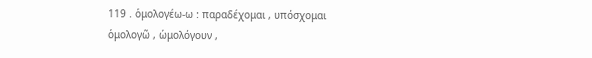119 . ὁμολογέω-ω : παραδέχομαι , υπόσχομαι
ὁμολογῶ , ὡμολόγουν ,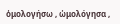ὁμολογήσω , ὡμολόγησα ,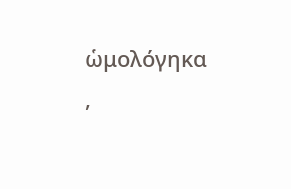ὡμολόγηκα ,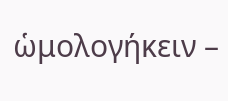ὡμολογήκειν –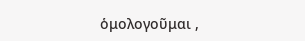ὁμολογοῦμαι ,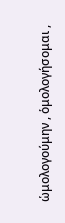ὡμολογούμην , ὁμολογήσομαι ,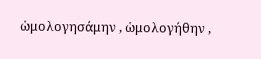ὡμολογησάμην , ὡμολογήθην ,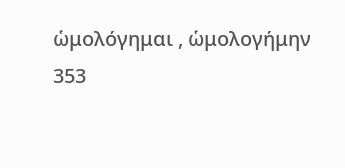ὡμολόγημαι , ὡμολογήμην
353